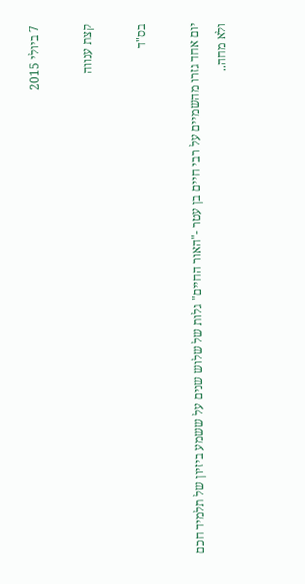7 ביולי 2015

קצת ענווה

בס"ד

יום אחד גזרו מהשמיים על רבי חיים בן עטר -"האור החיים" גלות של שלוש שנים על ששמע ביזיון של תלמיד חכם ולא מחה..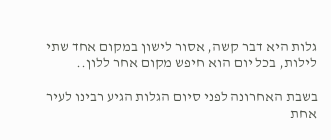גלות היא דבר קשה, אסור לישון במקום אחד שתי לילות, בכל יום הוא חיפש מקום אחר ללון..

בשבת האחרונה לפני סיום הגלות הגיע רבינו לעיר אחת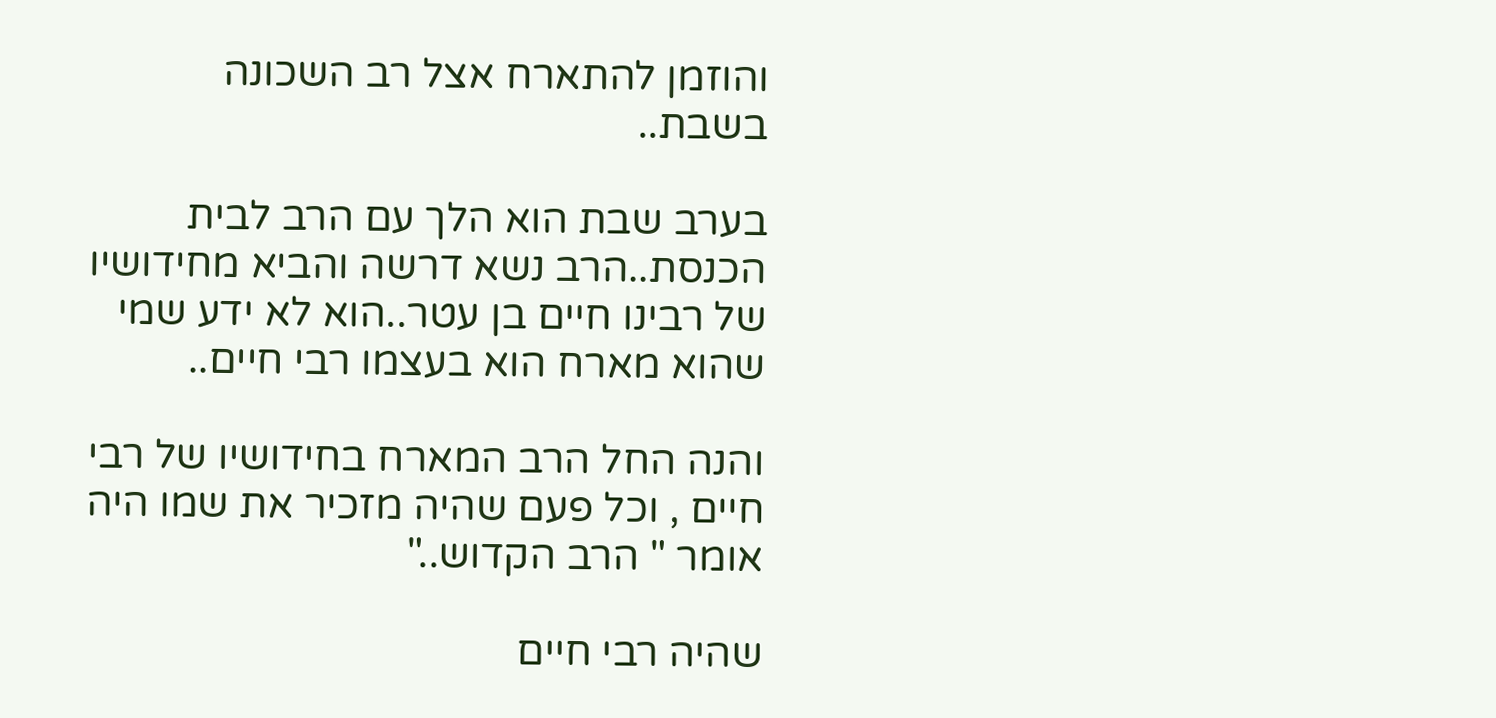והוזמן להתארח אצל רב השכונה בשבת..

בערב שבת הוא הלך עם הרב לבית הכנסת..הרב נשא דרשה והביא מחידושיו של רבינו חיים בן עטר..הוא לא ידע שמי שהוא מארח הוא בעצמו רבי חיים..

והנה החל הרב המארח בחידושיו של רבי חיים , וכל פעם שהיה מזכיר את שמו היה אומר " הרב הקדוש.."

שהיה רבי חיים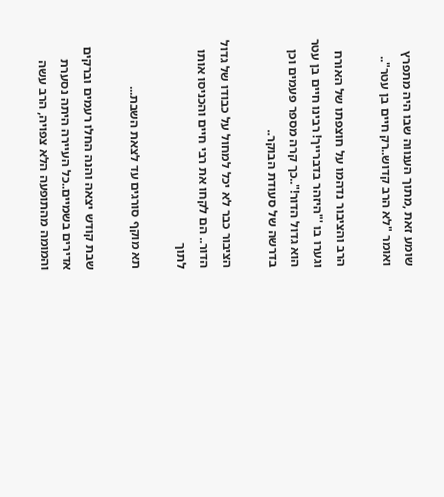שומע זאת ,מתוך הענווה שבו היה מתפרץ ואומר "לא הרב קדוש..רק חיים בן עטר"..

הרב והציבור נדהמו על חוצפתו של האורח וגערו בו '"היזהר בדברייך! רבינו חיים בן עטר הוא גדול הדור!"..כך קרה מספר פעמים וכן בדרשה של סעודת הבוקר..

הציבור כבר לא יכל למחול על כבודו של גדול הדור.. הם לקחו את רבי חיים והכניסו אותו לתוך

תא מוקף סורגים עד לצאת השבת...

שבת קודש יצאה והנה החלו רעמים וברקים אדירים בשמיים..כל העיירה היתה נסערת והמומה מהתופעה הלא צפויה, הרב עשה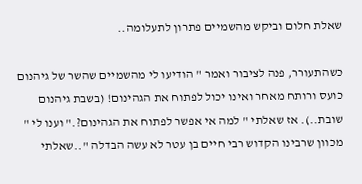שאלת חלום וביקש מהשמיים פתרון לתעלומה..

כשהתעורר, פנה לציבור ואמר " הודיעו לי מהשמיים שהשר של גיהנום כועס ורותח מאחר ואינו יכול לפתוח את הגהינום! (בשבת גיהנום שובת..). אז שאלתי " למה אי אפשר לפתוח את הגהינום?." וענו לי " מכוון שרבינו הקדוש רבי חיים בן עטר לא עשה הבדלה "..שאלתי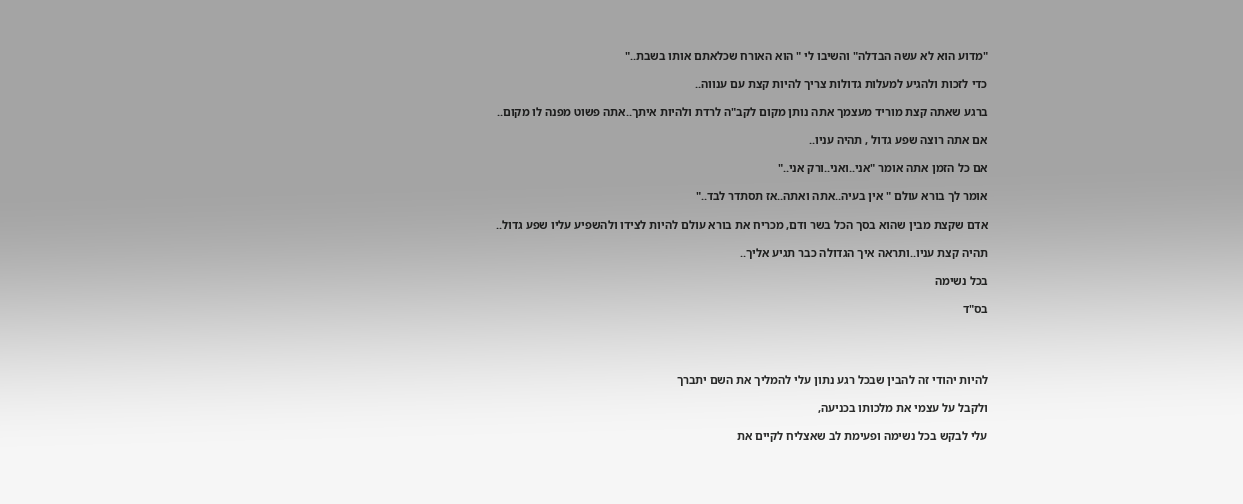"מדוע הוא לא עשה הבדלה" והשיבו לי " הוא האורח שכלאתם אותו בשבת.."

כדי לזכות ולהגיע למעלות גדולות צריך להיות קצת עם ענווה..

ברגע שאתה קצת מוריד מעצמך אתה נותן מקום לקב"ה לרדת ולהיות איתך..אתה פשוט מפנה לו מקום..

אם אתה רוצה שפע גדול , תהיה עניו..

אם כל הזמן אתה אומר "אני..ואני..ורק אני.."

אומר לך בורא עולם " אין בעיה..אתה ואתה..אז תסתדר לבד.."

אדם שקצת מבין שהוא בסך הכל בשר ודם, מכריח את בורא עולם להיות לצידו ולהשפיע עליו שפע גדול..

תהיה קצת עניו..ותראה איך הגדולה כבר תגיע אליך..

בכל נשימה

בס"ד




להיות יהודי זה להבין שבכל רגע נתון עלי להמליך את השם יתברך

ולקבל על עצמי את מלכותו בכניעה,

עלי לבקש בכל נשימה ופעימת לב שאצליח לקיים את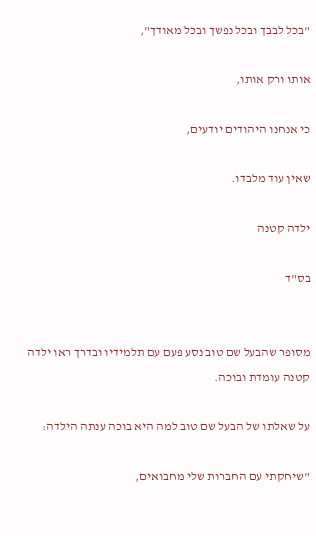"בכל לבבך ובכל נפשך ובכל מאודך",

אותו ורק אותו,

כי אנחנו היהודים יודעים,

שאין עוד מלבדו.

ילדה קטנה

בס"ד


מסופר שהבעל שם טוב נסע פעם עם תלמידיו ובדרך ראו ילדה קטנה עומדת ובוכה.

על שאלתו של הבעל שם טוב למה היא בוכה ענתה הילדה:

"שיחקתי עם החברות שלי מחבואים,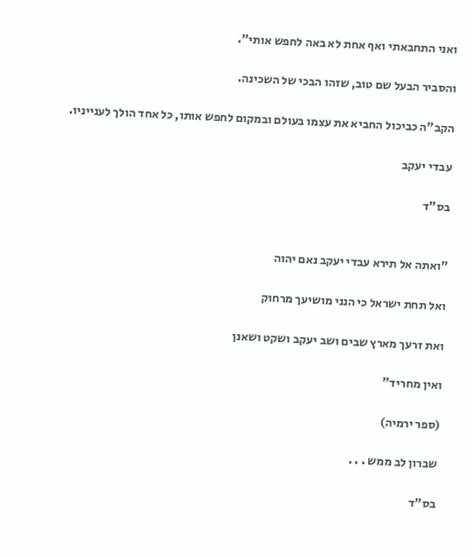ואני התחבאתי ואף אחת לא באה לחפש אותי".

והסביר הבעל שם טוב, שזהו הבכי של השכינה.

הקב"ה כביכול החביא את עצמו בעולם ובמקום לחפש אותו, כל אחד הולך לענייניו.

עבדי יעקב

בס"ד


"ואתה אל תירא עבדי יעקב נאם יהוה

ואל תחת ישראל כי הנני מושיעך מרחוק

ואת זרעך מארץ שבים ושב יעקב ושקט ושאנן

ואין מחריד"

(ספר ירמיה)

שברון לב ממש . . .

בס"ד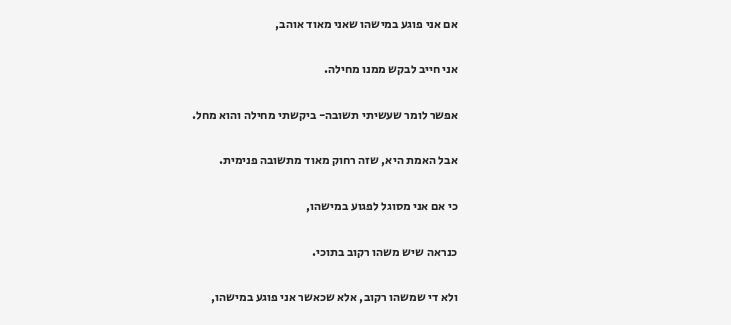אם אני פוגע במישהו שאני מאוד אוהב,

אני חייב לבקש ממנו מחילה.

אפשר לומר שעשיתי תשובה- ביקשתי מחילה והוא מחל.

אבל האמת היא, שזה רחוק מאוד מתשובה פנימית.

כי אם אני מסוגל לפגוע במישהו,

כנראה שיש משהו רקוב בתוכי.

ולא די שמשהו רקוב, אלא שכאשר אני פוגע במישהו,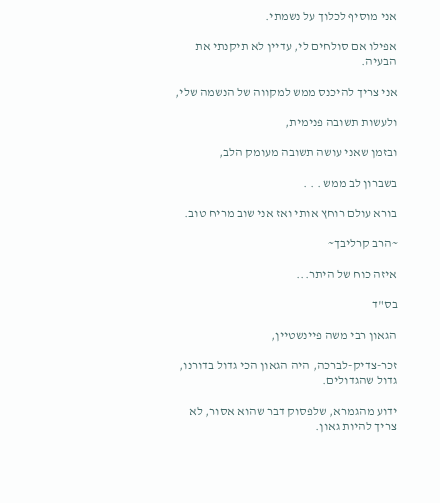אני מוסיף לכלוך על נשמתי.

אפילו אם סולחים לי, עדיין לא תיקנתי את הבעיה.

אני צריך להיכנס ממש למקווה של הנשמה שלי,

ולעשות תשובה פנימית,

ובזמן שאני עושה תשובה מעומק הלב,

בשברון לב ממש . . .

בורא עולם רוחץ אותי ואז אני שוב מריח טוב.

~הרב קרליבך~

איזה כוח של היתר...

בס"ד

הגאון רבי משה פיינשטיין,

זכר-צדיק-לברכה, היה הגאון הכי גדול בדורנו, גדול שהגדולים.

ידוע מהגמרא, שלפסוק דבר שהוא אסור, לא צריך להיות גאון.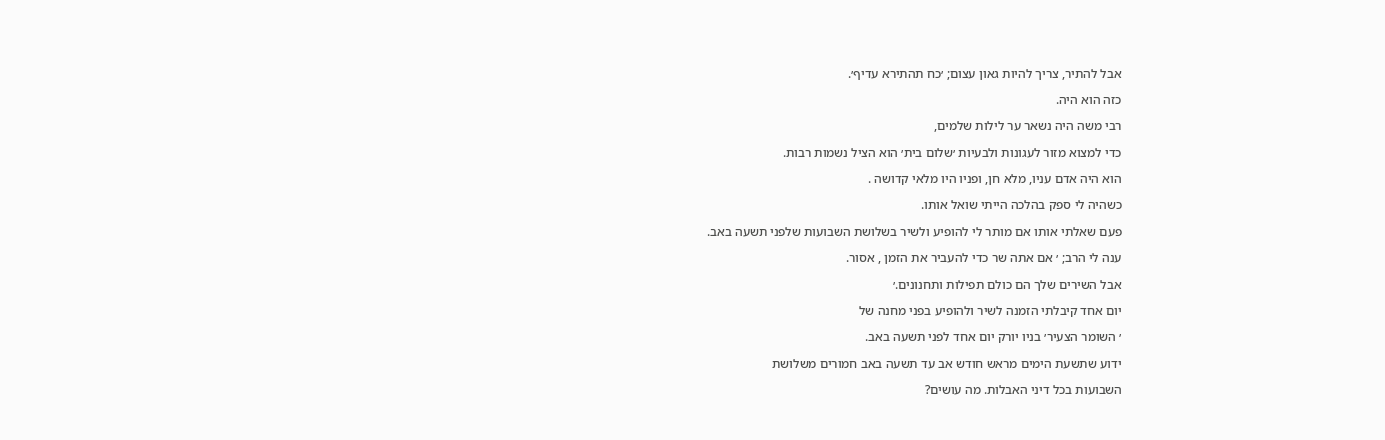אבל להתיר, צריך להיות גאון עצום; ׳כח תהתירא עדיף׳.

כזה הוא היה.

רבי משה היה נשאר ער לילות שלמים,

כדי למצוא מזור לעגונות ולבעיות ׳שלום בית׳ הוא הציל נשמות רבות.

הוא היה אדם עניו, מלא חן, ופניו היו מלאי קדושה .

כשהיה לי ספק בהלכה הייתי שואל אותו.

פעם שאלתי אותו אם מותר לי להופיע ולשיר בשלושת השבועות שלפני תשעה באב.

ענה לי הרב; ׳ אם אתה שר כדי להעביר את הזמן , אסור.

אבל השירים שלך הם כולם תפילות ותחנונים.׳

יום אחד קיבלתי הזמנה לשיר ולהופיע בפני מחנה של

׳ השומר הצעיר׳ בניו יורק יום אחד לפני תשעה באב.

ידוע שתשעת הימים מראש חודש אב עד תשעה באב חמורים משלושת

השבועות בכל דיני האבלות. מה עושים?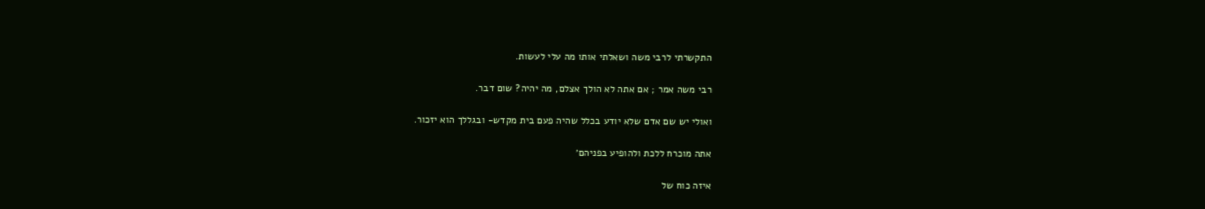התקשרתי לרבי משה ושאלתי אותו מה עלי לעשות.

רבי משה אמר ; אם אתה לא הולך אצלם, מה יהיה? שום דבר.

ואולי יש שם אדם שלא יודע בכלל שהיה פעם בית מקדש- ובגללך הוא יזכור.

אתה מוכרח ללכת ולהופיע בפניהם׳

איזה כוח של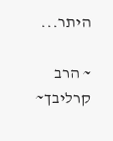היתר...

~ הרב קרליבך~